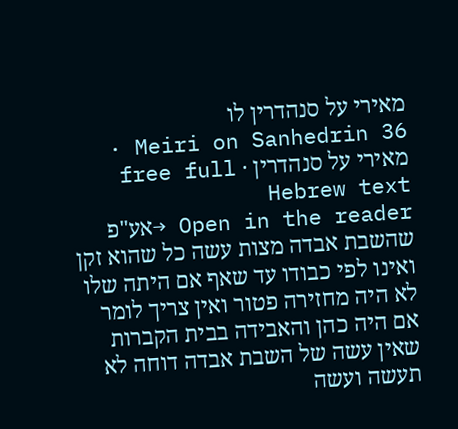מאירי על סנהדרין לו
Meiri on Sanhedrin 36 · מאירי על סנהדרין · free full Hebrew text
Open in the reader →אע"פ שהשבת אבדה מצות עשה כל שהוא זקן ואינו לפי כבודו עד שאף אם היתה שלו לא היה מחזירה פטור ואין צריך לומר אם היה כהן והאבידה בבית הקברות שאין עשה של השבת אבדה דוחה לא תעשה ועשה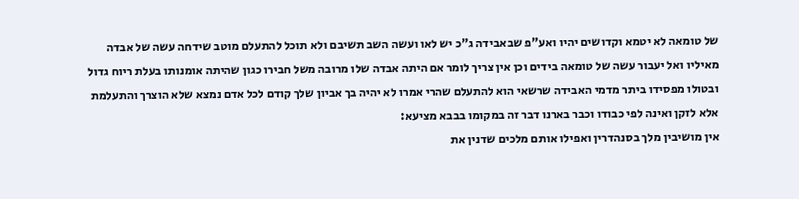של טומאה לא יטמא וקדושים יהיו ואע"פ שבאבידה ג"כ יש לאו ועשה השב תשיבם ולא תוכל להתעלם מוטב שידחה עשה של אבדה מאיליו ואל יעבור עשה של טומאה בידים וכן אין צריך לומר אם היתה אבדה שלו מרובה משל חבירו כגון שהיתה אומנותו בעלת ריוח גדול ובטולו מפסידו ביתר מדמי האבידה שרשאי הוא להתעלם שהרי אמרו לא יהיה בך אביון שלך קודם לכל אדם נמצא שלא הוצרך והתעלמת אלא לזקן ואינה לפי כבודו וכבר בארנו דבר זה במקומו בבבא מציעא:
אין מושיבין מלך בסנהדרין ואפילו אותם מלכים שדנין את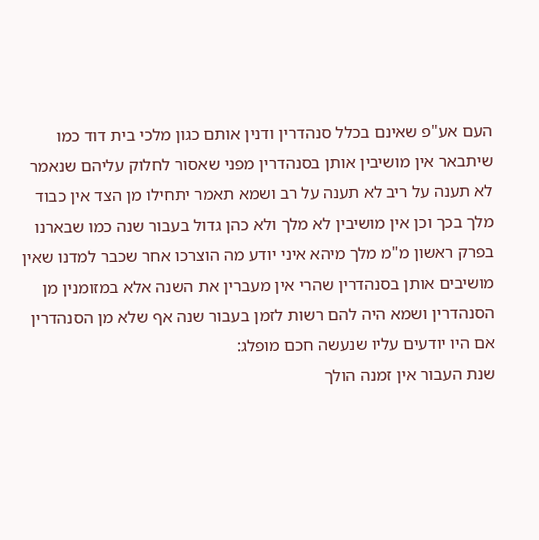העם אע"פ שאינם בכלל סנהדרין ודנין אותם כגון מלכי בית דוד כמו שיתבאר אין מושיבין אותן בסנהדרין מפני שאסור לחלוק עליהם שנאמר לא תענה על ריב לא תענה על רב ושמא תאמר יתחילו מן הצד אין כבוד מלך בכך וכן אין מושיבין לא מלך ולא כהן גדול בעבור שנה כמו שבארנו בפרק ראשון מ"מ מלך מיהא איני יודע מה הוצרכו אחר שכבר למדנו שאין מושיבים אותן בסנהדרין שהרי אין מעברין את השנה אלא במזומנין מן הסנהדרין ושמא היה להם רשות לזמן בעבור שנה אף שלא מן הסנהדרין אם היו יודעים עליו שנעשה חכם מופלג:
שנת העבור אין זמנה הולך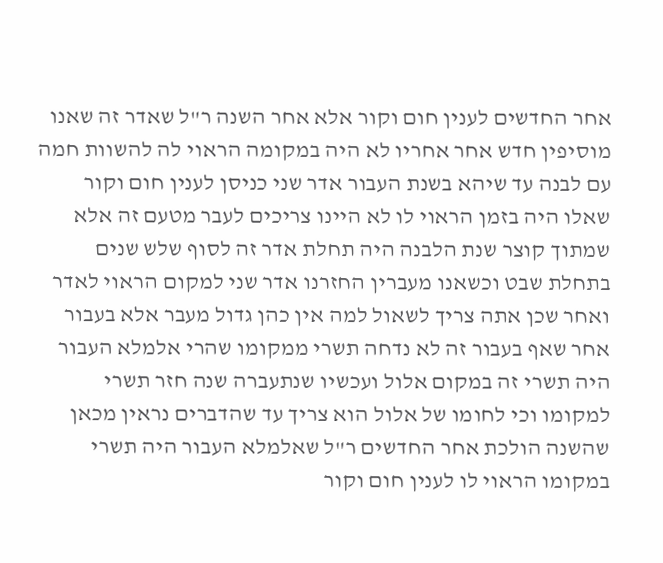אחר החדשים לענין חום וקור אלא אחר השנה ר"ל שאדר זה שאנו מוסיפין חדש אחר אחריו לא היה במקומה הראוי לה להשוות חמה עם לבנה עד שיהא בשנת העבור אדר שני כניסן לענין חום וקור שאלו היה בזמן הראוי לו לא היינו צריכים לעבר מטעם זה אלא שמתוך קוצר שנת הלבנה היה תחלת אדר זה לסוף שלש שנים בתחלת שבט וכשאנו מעברין החזרנו אדר שני למקום הראוי לאדר ואחר שכן אתה צריך לשאול למה אין כהן גדול מעבר אלא בעבור אחר שאף בעבור זה לא נדחה תשרי ממקומו שהרי אלמלא העבור היה תשרי זה במקום אלול ועכשיו שנתעברה שנה חזר תשרי למקומו וכי לחומו של אלול הוא צריך עד שהדברים נראין מכאן שהשנה הולכת אחר החדשים ר"ל שאלמלא העבור היה תשרי במקומו הראוי לו לענין חום וקור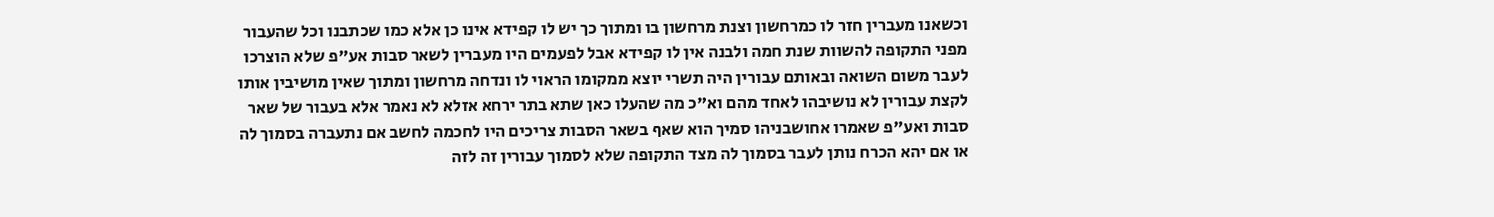וכשאנו מעברין חזר לו כמרחשון וצנת מרחשון בו ומתוך כך יש לו קפידא אינו כן אלא כמו שכתבנו וכל שהעבור מפני התקופה להשוות שנת חמה ולבנה אין לו קפידא אבל לפעמים היו מעברין לשאר סבות אע"פ שלא הוצרכו לעבר משום השואה ובאותם עבורין היה תשרי יוצא ממקומו הראוי לו ונדחה מרחשון ומתוך שאין מושיבין אותו לקצת עבורין לא נושיבהו לאחד מהם וא"כ מה שהעלו כאן שתא בתר ירחא אזלא לא נאמר אלא בעבור של שאר סבות ואע"פ שאמרו אחושבניהו סמיך הוא שאף בשאר הסבות צריכים היו לחכמה לחשב אם נתעברה בסמוך לה או אם יהא הכרח נותן לעבר בסמוך לה מצד התקופה שלא לסמוך עבורין זה לזה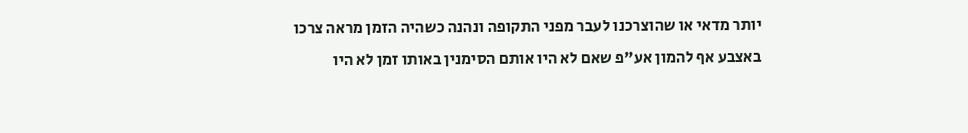יותר מדאי או שהוצרכנו לעבר מפני התקופה ונהנה כשהיה הזמן מראה צרכו באצבע אף להמון אע"פ שאם לא היו אותם הסימנין באותו זמן לא היו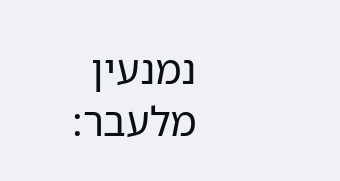נמנעין מלעבר: